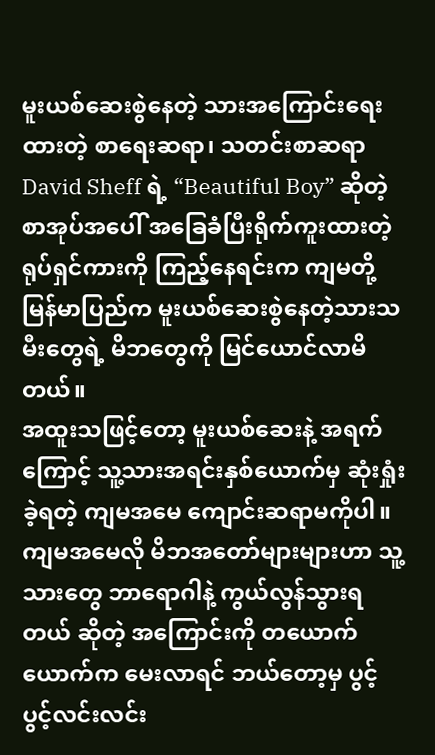မူးယစ်ဆေးစွဲနေတဲ့ သားအကြောင်းရေးထားတဲ့ စာရေးဆရာ၊ သတင်းစာဆရာ David Sheff ရဲ့ “Beautiful Boy” ဆိုတဲ့ စာအုပ်အပေါ် အခြေခံပြီးရိုက်ကူးထားတဲ့ ရုပ်ရှင်ကားကို ကြည့်နေရင်းက ကျမတို့မြန်မာပြည်က မူးယစ်ဆေးစွဲနေတဲ့သားသမီးတွေရဲ့ မိဘတွေကို မြင်ယောင်လာမိတယ်။
အထူးသဖြင့်တော့ မူးယစ်ဆေးနဲ့ အရက်ကြောင့် သူ့သားအရင်းနှစ်ယောက်မှ ဆုံးရှုံးခဲ့ရတဲ့ ကျမအမေ ကျောင်းဆရာမကိုပါ။ ကျမအမေလို မိဘအတော်များများဟာ သူ့သားတွေ ဘာရောဂါနဲ့ ကွယ်လွန်သွားရတယ် ဆိုတဲ့ အကြောင်းကို တယောက်ယောက်က မေးလာရင် ဘယ်တော့မှ ပွင့်ပွင့်လင်းလင်း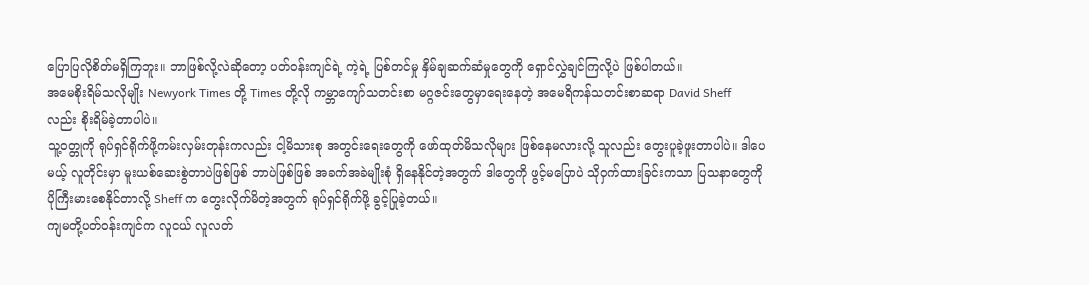ပြောပြလိုစိတ်မရှိကြဘူး။ ဘာဖြစ်လို့လဲဆိုတော့ ပတ်ဝန်းကျင်ရဲ့ ကဲ့ရဲ့ ပြစ်တင်မှု နှိမ်ချဆက်ဆံမှုတွေကို ရှောင်လွှဲချင်ကြလို့ပဲ ဖြစ်ပါတယ်။
အမေစိုးရိမ်သလိုမျိုး Newyork Times တို့ Times တို့လို ကမ္ဘာကျော်သတင်းစာ မဂ္ဂဇင်းတွေမှာရေးနေတဲ့ အမေရိကန်သတင်းစာဆရာ David Sheff လည်း စိုးရိမ်ခဲ့တာပါပဲ။
သူ့ဝတ္တုကို ရုပ်ရှင်ရိုက်ဖို့ကမ်းလှမ်းတုန်းကလည်း ငါ့မိသားစု အတွင်းရေးတွေကို ဖော်ထုတ်မိသလိုများ ဖြစ်နေမလားလို့ သူလည်း တွေးပူခဲ့ဖူးတာပါပဲ။ ဒါပေမယ့် လူတိုင်းမှာ မူးယစ်ဆေးစွဲတာပဲဖြစ်ဖြစ် ဘာပဲဖြစ်ဖြစ် အခက်အခဲမျိုးစုံ ရှိနေနိုင်တဲ့အတွက် ဒါတွေကို ဖွင့်မပြောပဲ သိုဝှက်ထားခြင်းကသာ ပြသနာတွေကို ပိုကြီးမားစေနိုင်တာလို့ Sheff က တွေးလိုက်မိတဲ့အတွက် ရုပ်ရှင်ရိုက်ဖို့ ခွင့်ပြုခဲ့တယ်။
ကျမတို့ပတ်ဝန်းကျင်က လူငယ် လူလတ်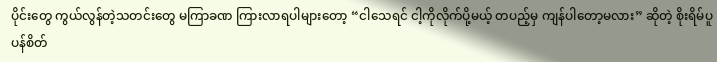ပိုင်းတွေ ကွယ်လွန်တဲ့သတင်းတွေ မကြာခဏ ကြားလာရပါများတော့ “ငါသေရင် ငါ့ကိုလိုက်ပို့မယ့် တပည့်မှ ကျန်ပါတော့မလား” ဆိုတဲ့ စိုးရိမ်ပူပန်စိတ်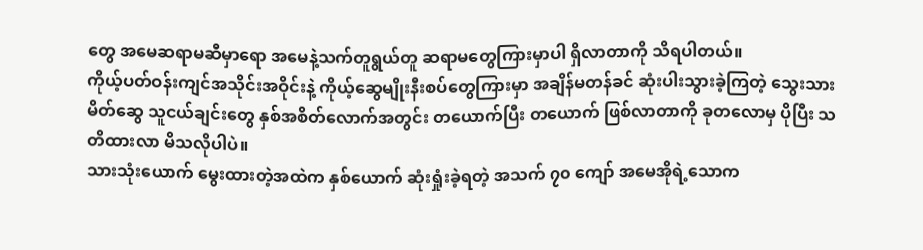တွေ အမေဆရာမဆီမှာရော အမေနဲ့သက်တူရွယ်တူ ဆရာမတွေကြားမှာပါ ရှိလာတာကို သိရပါတယ်။
ကိုယ့်ပတ်ဝန်းကျင်အသိုင်းအဝိုင်းနဲ့ ကိုယ့်ဆွေမျိုးနီးစပ်တွေကြားမှာ အချိန်မတန်ခင် ဆုံးပါးသွားခဲ့ကြတဲ့ သွေးသား မိတ်ဆွေ သူငယ်ချင်းတွေ နှစ်အစိတ်လောက်အတွင်း တယောက်ပြီး တယောက် ဖြစ်လာတာကို ခုတလောမှ ပိုပြီး သတိထားလာ မိသလိုပါပဲ။
သားသုံးယောက် မွေးထားတဲ့အထဲက နှစ်ယောက် ဆုံးရှုံးခဲ့ရတဲ့ အသက် ၇၀ ကျော် အမေအိုရဲ့သောက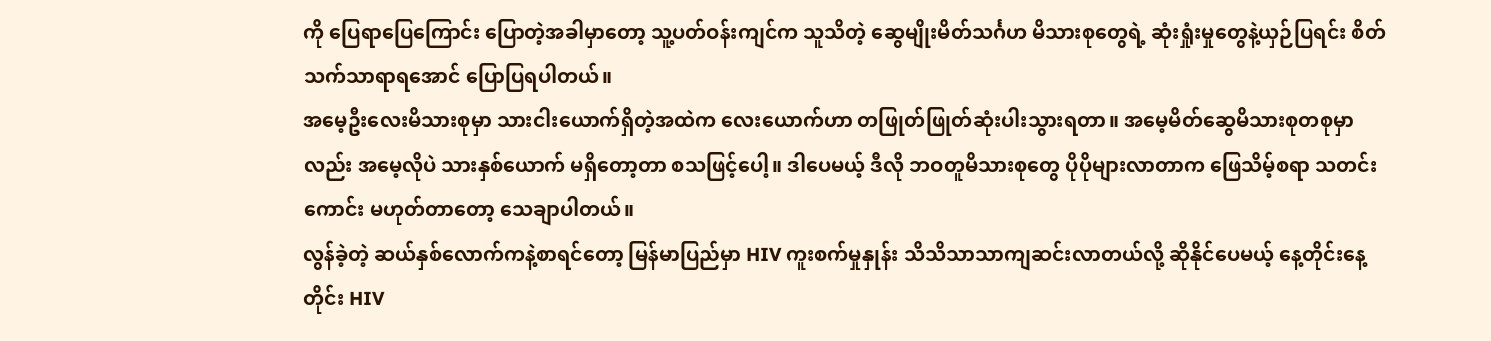ကို ပြေရာပြေကြောင်း ပြောတဲ့အခါမှာတော့ သူ့ပတ်ဝန်းကျင်က သူသိတဲ့ ဆွေမျိုးမိတ်သင်္ဂဟ မိသားစုတွေရဲ့ ဆုံးရှုံးမှုတွေနဲ့ယှဉ်ပြရင်း စိတ်သက်သာရာရအောင် ပြောပြရပါတယ်။
အမေ့ဦးလေးမိသားစုမှာ သားငါးယောက်ရှိတဲ့အထဲက လေးယောက်ဟာ တဖြုတ်ဖြုတ်ဆုံးပါးသွားရတာ။ အမေ့မိတ်ဆွေမိသားစုတစုမှာလည်း အမေ့လိုပဲ သားနှစ်ယောက် မရှိတော့တာ စသဖြင့်ပေါ့။ ဒါပေမယ့် ဒီလို ဘဝတူမိသားစုတွေ ပိုပိုများလာတာက ဖြေသိမ့်စရာ သတင်းကောင်း မဟုတ်တာတော့ သေချာပါတယ်။
လွန်ခဲ့တဲ့ ဆယ်နှစ်လောက်ကနဲ့စာရင်တော့ မြန်မာပြည်မှာ HIV ကူးစက်မှုနှုန်း သိသိသာသာကျဆင်းလာတယ်လို့ ဆိုနိုင်ပေမယ့် နေ့တိုင်းနေ့တိုင်း HIV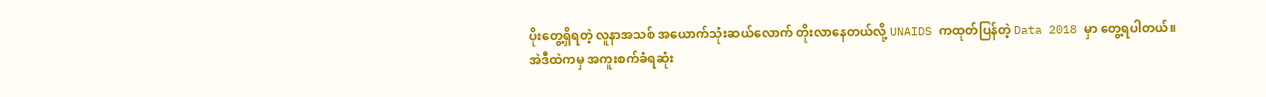ပိုးတွေ့ရှိရတဲ့ လူနာအသစ် အယောက်သုံးဆယ်လောက် တိုးလာနေတယ်လို့ UNAIDS ကထုတ်ပြန်တဲ့ Data 2018 မှာ တွေ့ရပါတယ်။
အဲဒီထဲကမှ အကူးစက်ခံရဆုံး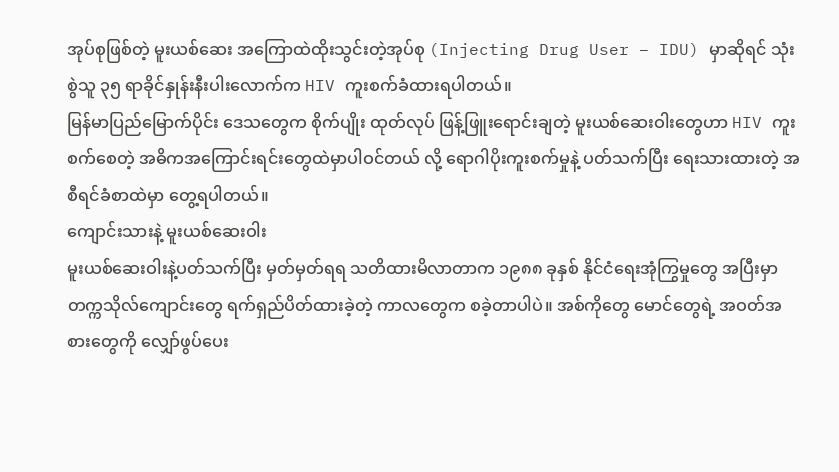အုပ်စုဖြစ်တဲ့ မူးယစ်ဆေး အကြောထဲထိုးသွင်းတဲ့အုပ်စု (Injecting Drug User – IDU) မှာဆိုရင် သုံးစွဲသူ ၃၅ ရာခိုင်နှုန်းနီးပါးလောက်က HIV ကူးစက်ခံထားရပါတယ်။
မြန်မာပြည်မြောက်ပိုင်း ဒေသတွေက စိုက်ပျိုး ထုတ်လုပ် ဖြန့်ဖြူးရောင်းချတဲ့ မူးယစ်ဆေးဝါးတွေဟာ HIV ကူးစက်စေတဲ့ အဓိကအကြောင်းရင်းတွေထဲမှာပါဝင်တယ် လို့ ရောဂါပိုးကူးစက်မှုနဲ့ ပတ်သက်ပြီး ရေးသားထားတဲ့ အစီရင်ခံစာထဲမှာ တွေ့ရပါတယ်။
ကျောင်းသားနဲ့ မူးယစ်ဆေးဝါး
မူးယစ်ဆေးဝါးနဲ့ပတ်သက်ပြီး မှတ်မှတ်ရရ သတိထားမိလာတာက ၁၉၈၈ ခုနှစ် နိုင်ငံရေးအုံကြွမှုတွေ အပြီးမှာ တက္ကသိုလ်ကျောင်းတွေ ရက်ရှည်ပိတ်ထားခဲ့တဲ့ ကာလတွေက စခဲ့တာပါပဲ။ အစ်ကိုတွေ မောင်တွေရဲ့ အဝတ်အစားတွေကို လျှော်ဖွပ်ပေး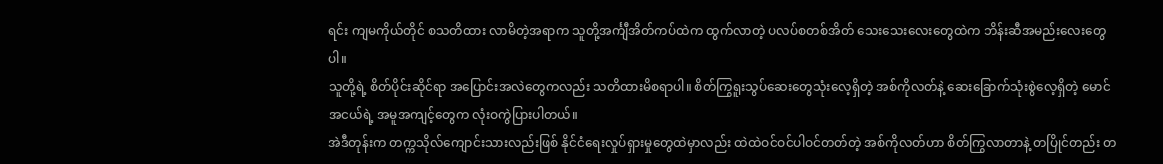ရင်း ကျမကိုယ်တိုင် စသတိထား လာမိတဲ့အရာက သူတို့အင်္ကျီအိတ်ကပ်ထဲက ထွက်လာတဲ့ ပလပ်စတစ်အိတ် သေးသေးလေးတွေထဲက ဘိန်းဆီအမည်းလေးတွေပါ။
သူတို့ရဲ့ စိတ်ပိုင်းဆိုင်ရာ အပြောင်းအလဲတွေကလည်း သတိထားမိစရာပါ။ စိတ်ကြွရူးသွပ်ဆေးတွေသုံးလေ့ရှိတဲ့ အစ်ကိုလတ်နဲ့ ဆေးခြောက်သုံးစွဲလေ့ရှိတဲ့ မောင်အငယ်ရဲ့ အမူအကျင့်တွေက လုံးဝကွဲပြားပါတယ်။
အဲဒီတုန်းက တက္ကသိုလ်ကျောင်းသားလည်းဖြစ် နိုင်ငံရေးလှုပ်ရှားမှုတွေထဲမှာလည်း ထဲထဲဝင်ဝင်ပါဝင်တတ်တဲ့ အစ်ကိုလတ်ဟာ စိတ်ကြွလာတာနဲ့ တပြိုင်တည်း တ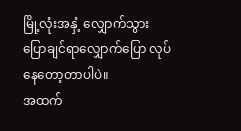မြို့လုံးအနှံ့ လျှောက်သွား ပြောချင်ရာလျှောက်ပြော လုပ်နေတော့တာပါပဲ။
အထက်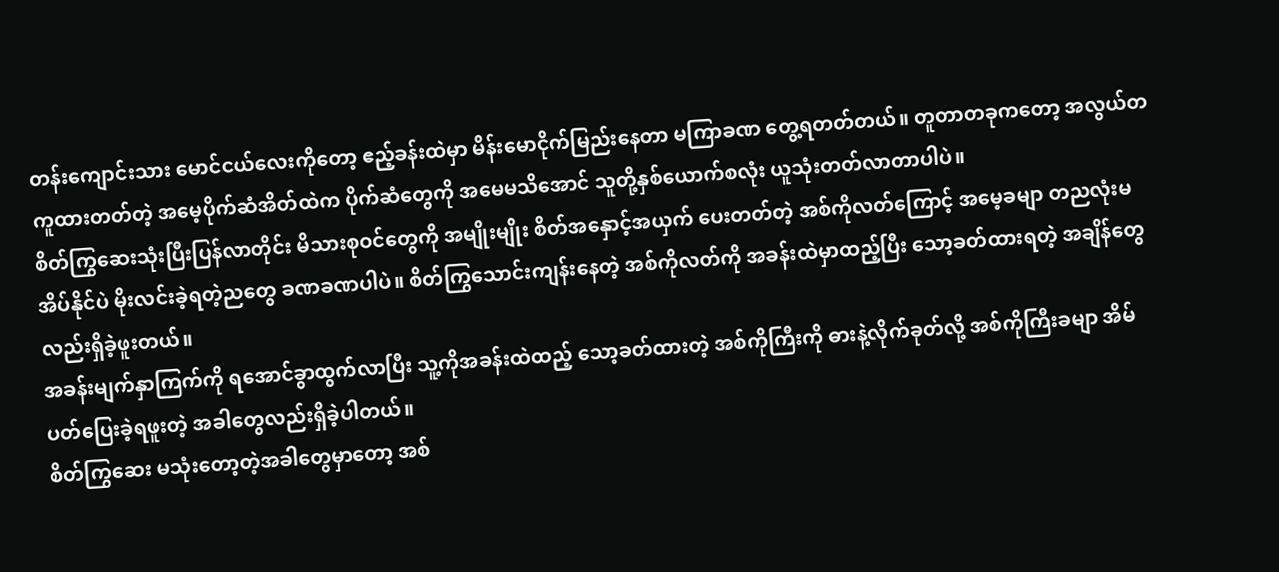တန်းကျောင်းသား မောင်ငယ်လေးကိုတော့ ဧည့်ခန်းထဲမှာ မိန်းမောငိုက်မြည်းနေတာ မကြာခဏ တွေ့ရတတ်တယ်။ တူတာတခုကတော့ အလွယ်တကူထားတတ်တဲ့ အမေ့ပိုက်ဆံအိတ်ထဲက ပိုက်ဆံတွေကို အမေမသိအောင် သူတို့နှစ်ယောက်စလုံး ယူသုံးတတ်လာတာပါပဲ။
စိတ်ကြွဆေးသုံးပြီးပြန်လာတိုင်း မိသားစုဝင်တွေကို အမျိုးမျိုး စိတ်အနှောင့်အယှက် ပေးတတ်တဲ့ အစ်ကိုလတ်ကြောင့် အမေ့ခမျာ တညလုံးမအိပ်နိုင်ပဲ မိုးလင်းခဲ့ရတဲ့ညတွေ ခဏခဏပါပဲ။ စိတ်ကြွသောင်းကျန်းနေတဲ့ အစ်ကိုလတ်ကို အခန်းထဲမှာထည့်ပြီး သော့ခတ်ထားရတဲ့ အချိန်တွေလည်းရှိခဲ့ဖူးတယ်။
အခန်းမျက်နှာကြက်ကို ရအောင်ခွာထွက်လာပြီး သူ့ကိုအခန်းထဲထည့် သော့ခတ်ထားတဲ့ အစ်ကိုကြီးကို ဓားနဲ့လိုက်ခုတ်လို့ အစ်ကိုကြီးခမျာ အိမ်ပတ်ပြေးခဲ့ရဖူးတဲ့ အခါတွေလည်းရှိခဲ့ပါတယ်။
စိတ်ကြွဆေး မသုံးတော့တဲ့အခါတွေမှာတော့ အစ်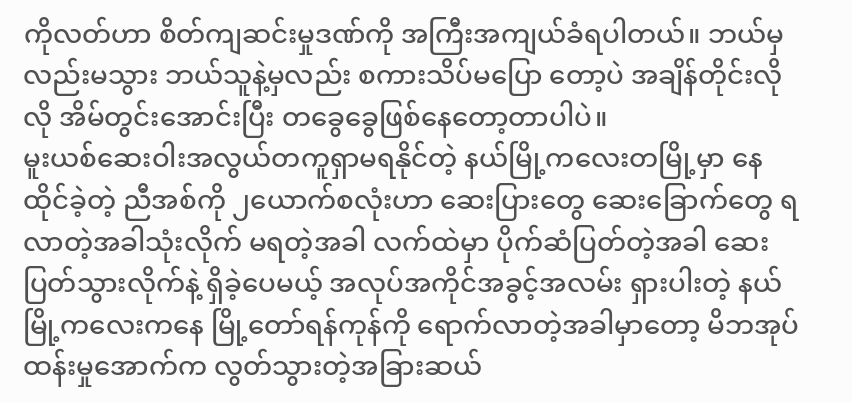ကိုလတ်ဟာ စိတ်ကျဆင်းမှုဒဏ်ကို အကြီးအကျယ်ခံရပါတယ်။ ဘယ်မှလည်းမသွား ဘယ်သူနဲ့မှလည်း စကားသိပ်မပြော တော့ပဲ အချိန်တိုင်းလိုလို အိမ်တွင်းအောင်းပြီး တခွေခွေဖြစ်နေတော့တာပါပဲ။
မူးယစ်ဆေးဝါးအလွယ်တကူရှာမရနိုင်တဲ့ နယ်မြို့ကလေးတမြို့မှာ နေထိုင်ခဲ့တဲ့ ညီအစ်ကို ၂ယောက်စလုံးဟာ ဆေးပြားတွေ ဆေးခြောက်တွေ ရလာတဲ့အခါသုံးလိုက် မရတဲ့အခါ လက်ထဲမှာ ပိုက်ဆံပြတ်တဲ့အခါ ဆေးပြတ်သွားလိုက်နဲ့ ရှိခဲ့ပေမယ့် အလုပ်အကိုင်အခွင့်အလမ်း ရှားပါးတဲ့ နယ်မြို့ကလေးကနေ မြို့တော်ရန်ကုန်ကို ရောက်လာတဲ့အခါမှာတော့ မိဘအုပ်ထန်းမှုအောက်က လွတ်သွားတဲ့အခြားဆယ်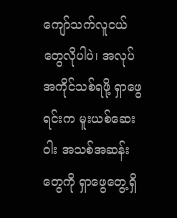ကျော်သက်လူငယ်တွေလိုပါပဲ၊ အလုပ်အကိုင်သစ်ရဖို့ ရှာဖွေရင်းက မူးယစ်ဆေးဝါး အသစ်အဆန်းတွေကို ရှာဖွေတွေ့ရှိ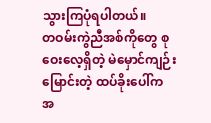သွားကြပုံရပါတယ်။
တဝမ်းကွဲညီအစ်ကိုတွေ စုဝေးလေ့ရှိတဲ့ မဲမှောင်ကျဉ်းမြောင်းတဲ့ ထပ်ခိုးပေါ်က အ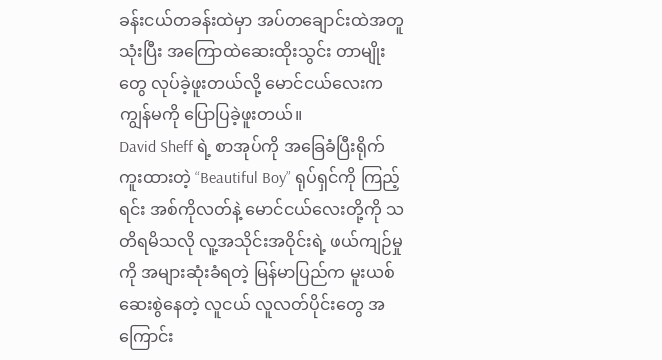ခန်းငယ်တခန်းထဲမှာ အပ်တချောင်းထဲအတူသုံးပြီး အကြောထဲဆေးထိုးသွင်း တာမျိုးတွေ လုပ်ခဲ့ဖူးတယ်လို့ မောင်ငယ်လေးက ကျွန်မကို ပြောပြခဲ့ဖူးတယ်။
David Sheff ရဲ့ စာအုပ်ကို အခြေခံပြီးရိုက်ကူးထားတဲ့ “Beautiful Boy” ရုပ်ရှင်ကို ကြည့်ရင်း အစ်ကိုလတ်နဲ့ မောင်ငယ်လေးတို့ကို သတိရမိသလို လူ့အသိုင်းအဝိုင်းရဲ့ ဖယ်ကျဉ်မှုကို အများဆုံးခံရတဲ့ မြန်မာပြည်က မူးယစ်ဆေးစွဲနေတဲ့ လူငယ် လူလတ်ပိုင်းတွေ အကြောင်း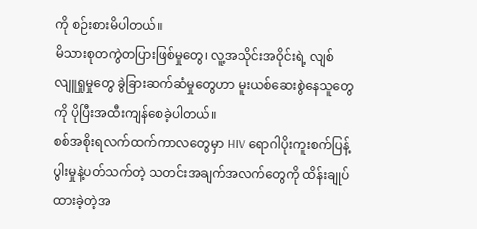ကို စဉ်းစားမိပါတယ်။
မိသားစုတကွဲတပြားဖြစ်မှုတွေ၊ လူ့အသိုင်းအဝိုင်းရဲ့ လျစ်လျူရှုမှုတွေ ခွဲခြားဆက်ဆံမှုတွေဟာ မူးယစ်ဆေးစွဲနေသူတွေကို ပိုပြီးအထီးကျန်စေခဲ့ပါတယ်။
စစ်အစိုးရလက်ထက်ကာလတွေမှာ HIV ရောဂါပိုးကူးစက်ပြန့်ပွါးမှုနဲ့ပတ်သက်တဲ့ သတင်းအချက်အလက်တွေကို ထိန်းချုပ်ထားခဲ့တဲ့အ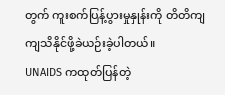တွက် ကူးစက်ပြန့်ပွားမှုနှုန်းကို တိတိကျကျသိနိုင်ဖို့ခဲယဉ်းခဲ့ပါတယ်။
UNAIDS ကထုတ်ပြန်တဲ့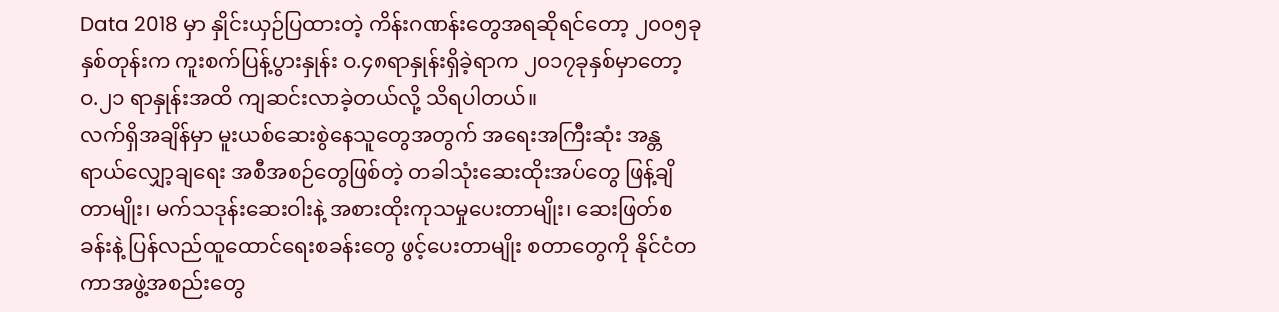Data 2018 မှာ နှိုင်းယှဉ်ပြထားတဲ့ ကိန်းဂဏန်းတွေအရဆိုရင်တော့ ၂၀၀၅ခုနှစ်တုန်းက ကူးစက်ပြန့်ပွားနှုန်း ဝ.၄၈ရာနှုန်းရှိခဲ့ရာက ၂၀၁၇ခုနှစ်မှာတော့ ဝ.၂၁ ရာနှုန်းအထိ ကျဆင်းလာခဲ့တယ်လို့ သိရပါတယ်။
လက်ရှိအချိန်မှာ မူးယစ်ဆေးစွဲနေသူတွေအတွက် အရေးအကြီးဆုံး အန္တရာယ်လျှော့ချရေး အစီအစဉ်တွေဖြစ်တဲ့ တခါသုံးဆေးထိုးအပ်တွေ ဖြန့်ချိတာမျိုး၊ မက်သဒုန်းဆေးဝါးနဲ့ အစားထိုးကုသမှုပေးတာမျိုး၊ ဆေးဖြတ်စခန်းနဲ့ ပြန်လည်ထူထောင်ရေးစခန်းတွေ ဖွင့်ပေးတာမျိုး စတာတွေကို နိုင်ငံတကာအဖွဲ့အစည်းတွေ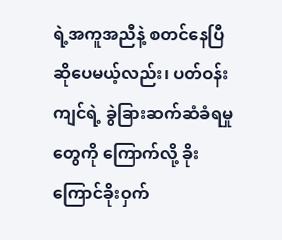ရဲ့အကူအညီနဲ့ စတင်နေပြီဆိုပေမယ့်လည်း၊ ပတ်ဝန်းကျင်ရဲ့ ခွဲခြားဆက်ဆံခံရမှုတွေကို ကြောက်လို့ ခိုးကြောင်ခိုးဝှက်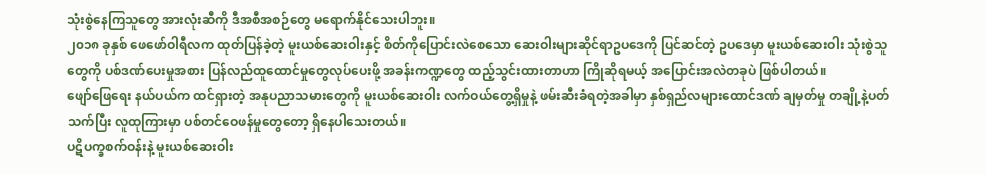သုံးစွဲနေကြသူတွေ အားလုံးဆီကို ဒီအစီအစဉ်တွေ မရောက်နိုင်သေးပါဘူး။
၂၀၁၈ ခုနှစ် ဖေဖော်ဝါရီလက ထုတ်ပြန်ခဲ့တဲ့ မူးယစ်ဆေးဝါးနှင့် စိတ်ကိုပြောင်းလဲစေသော ဆေးဝါးများဆိုင်ရာဥပဒေကို ပြင်ဆင်တဲ့ ဥပဒေမှာ မူးယစ်ဆေးဝါး သုံးစွဲသူတွေကို ပစ်ဒဏ်ပေးမှုအစား ပြန်လည်ထူထောင်မှုတွေလုပ်ပေးဖို့ အခန်းကဏ္ဍတွေ ထည့်သွင်းထားတာဟာ ကြိုဆိုရမယ့် အပြောင်းအလဲတခုပဲ ဖြစ်ပါတယ်။
ဖျော်ဖြေရေး နယ်ပယ်က ထင်ရှားတဲ့ အနုပညာသမားတွေကို မူးယစ်ဆေးဝါး လက်ဝယ်တွေ့ရှိမှုနဲ့ ဖမ်းဆီးခံရတဲ့အခါမှာ နှစ်ရှည်လများထောင်ဒဏ် ချမှတ်မှု တချို့နဲ့ပတ်သက်ပြီး လူထုကြားမှာ ပစ်တင်ဝေဖန်မှုတွေတော့ ရှိနေပါသေးတယ်။
ပဋိပက္ခစက်ဝန်းနဲ့ မူးယစ်ဆေးဝါး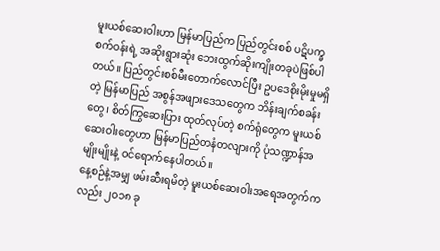မူးယစ်ဆေးဝါးဟာ မြန်မာပြည်က ပြည်တွင်းစစ် ပဋိပက္ခစက်ဝန်းရဲ့ အဆိုးရွားဆုံး ဘေးထွက်ဆိုးကျိုးတခုပဲဖြစ်ပါတယ်။ ပြည်တွင်းစစ်မီးတောက်လောင်ပြီး ဥပဒေစိုးမိုးမှုမရှိတဲ့ မြန်မာပြည် အစွန်အဖျားဒေသတွေက ဘိန်းချက်စခန်းတွေ၊ စိတ်ကြွဆေးပြား ထုတ်လုပ်တဲ့ စက်ရုံတွေက မူးယစ်ဆေးဝါးတွေဟာ မြန်မာပြည်တနံတလျားကို ပုံသဏ္ဍာန်အမျိုးမျိုးနဲ့ ဝင်ရောက်နေပါတယ်။
နေ့စဉ်နဲ့အမျှ ဖမ်းဆီးရမိတဲ့ မူးယစ်ဆေးဝါးအရေအတွက်ကလည်း ၂၀၁၈ ခု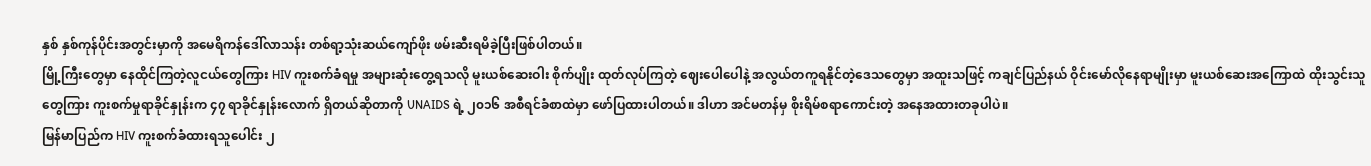နှစ် နှစ်ကုန်ပိုင်းအတွင်းမှာကို အမေရိကန်ဒေါ်လာသန်း တစ်ရာ့သုံးဆယ်ကျော်ဖိုး ဖမ်းဆီးရမိခဲ့ပြီးဖြစ်ပါတယ်။
မြို့ကြီးတွေမှာ နေထိုင်ကြတဲ့လူငယ်တွေကြား HIV ကူးစက်ခံရမှု အများဆုံးတွေ့ရသလို မူးယစ်ဆေးဝါး စိုက်ပျိုး ထုတ်လုပ်ကြတဲ့ ဈေးပေါပေါနဲ့ အလွယ်တကူရနိုင်တဲ့ဒေသတွေမှာ အထူးသဖြင့် ကချင်ပြည်နယ် ဝိုင်းမော်လိုနေရာမျိုးမှာ မူးယစ်ဆေးအကြောထဲ ထိုးသွင်းသူတွေကြား ကူးစက်မှုရာခိုင်နှုန်းက ၄၇ ရာခိုင်နှုန်းလောက် ရှိတယ်ဆိုတာကို UNAIDS ရဲ့ ၂၀၁၆ အစီရင်ခံစာထဲမှာ ဖော်ပြထားပါတယ်။ ဒါဟာ အင်မတန်မှ စိုးရိမ်စရာကောင်းတဲ့ အနေအထားတခုပါပဲ။
မြန်မာပြည်က HIV ကူးစက်ခံထားရသူပေါင်း ၂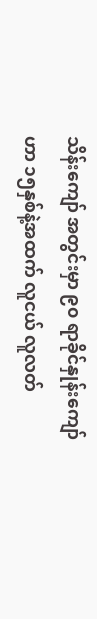သိန်းကျော် အတွင်းမှာ ၉၀ ရာခိုင်နှုန်းကျော်ဟာ ၁၅နှစ်နဲ့အထက် လူငယ် လူလတ်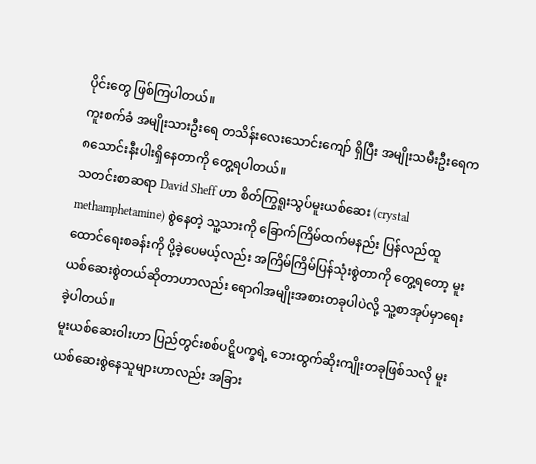ပိုင်းတွေ ဖြစ်ကြပါတယ်။
ကူးစက်ခံ အမျိုးသားဦးရေ တသိန်းလေးသောင်းကျော် ရှိပြီး အမျိုးသမီးဦးရေက ၈သောင်းနီးပါးရှိနေတာကို တွေ့ရပါတယ်။
သတင်းစာဆရာ David Sheff ဟာ စိတ်ကြွရူးသွပ်မူးယစ်ဆေး (crystal methamphetamine) စွဲနေတဲ့ သူ့သားကို ခြောက်ကြိမ်ထက်မနည်း ပြန်လည်ထူထောင်ရေးစခန်းကို ပို့ခဲ့ပေမယ့်လည်း အကြိမ်ကြိမ်ပြန်သုံးစွဲတာကို တွေ့ရတော့ မူးယစ်ဆေးစွဲတယ်ဆိုတာဟာလည်း ရောဂါအမျိုးအစားတခုပါပဲလို့ သူ့စာအုပ်မှာရေးခဲ့ပါတယ်။
မူးယစ်ဆေးဝါးဟာ ပြည်တွင်းစစ်ပဋ္ဋိပက္ခရဲ့ ဘေးထွက်ဆိုးကျိုးတခုဖြစ်သလို မူးယစ်ဆေးစွဲနေသူများဟာလည်း အခြား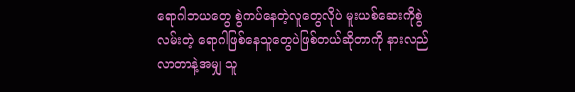ရောဂါဘယတွေ စွဲကပ်နေတဲ့လူတွေလိုပဲ မူးယစ်ဆေးကိုစွဲလမ်းတဲ့ ရောဂါဖြစ်နေသူတွေပဲဖြစ်တယ်ဆိုတာကို နားလည်လာတာနဲ့အမျှ သူ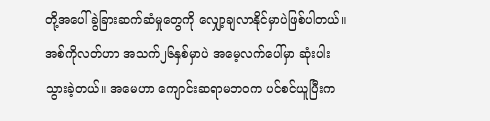တို့အပေါ် ခွဲခြားဆက်ဆံမှုတွေကို လျှော့ချလာနိုင်မှာပဲဖြစ်ပါတယ်။
အစ်ကိုလတ်ဟာ အသက်၂၆နှစ်မှာပဲ အမေ့လက်ပေါ်မှာ ဆုံးပါးသွားခဲ့တယ်။ အမေဟာ ကျောင်းဆရာမဘဝက ပင်စင်ယူပြီးက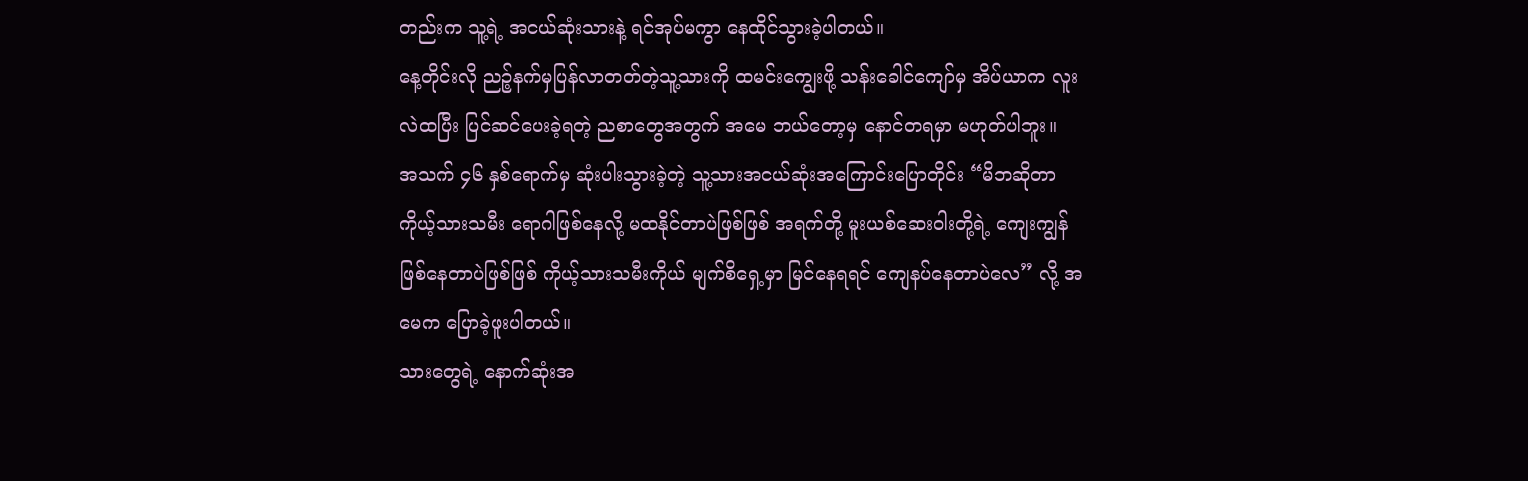တည်းက သူ့ရဲ့ အငယ်ဆုံးသားနဲ့ ရင်အုပ်မကွာ နေထိုင်သွားခဲ့ပါတယ်။
နေ့တိုင်းလို ညဉ့်နက်မှပြန်လာတတ်တဲ့သူ့သားကို ထမင်းကျွေးဖို့ သန်းခေါင်ကျော်မှ အိပ်ယာက လူးလဲထပြီး ပြင်ဆင်ပေးခဲ့ရတဲ့ ညစာတွေအတွက် အမေ ဘယ်တော့မှ နောင်တရမှာ မဟုတ်ပါဘူး။
အသက် ၄၆ နှစ်ရောက်မှ ဆုံးပါးသွားခဲ့တဲ့ သူ့သားအငယ်ဆုံးအကြောင်းပြောတိုင်း “မိဘဆိုတာ ကိုယ့်သားသမီး ရောဂါဖြစ်နေလို့ မထနိုင်တာပဲဖြစ်ဖြစ် အရက်တို့ မူးယစ်ဆေးဝါးတို့ရဲ့ ကျေးကျွန်ဖြစ်နေတာပဲဖြစ်ဖြစ် ကိုယ့်သားသမီးကိုယ် မျက်စိရှေ့မှာ မြင်နေရရင် ကျေနပ်နေတာပဲလေ” လို့ အမေက ပြောခဲ့ဖူးပါတယ်။
သားတွေရဲ့ နောက်ဆုံးအ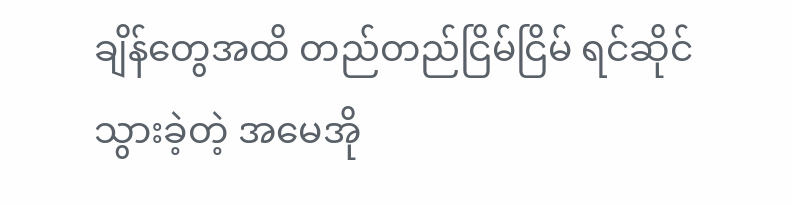ချိန်တွေအထိ တည်တည်ငြိမ်ငြိမ် ရင်ဆိုင်သွားခဲ့တဲ့ အမေအို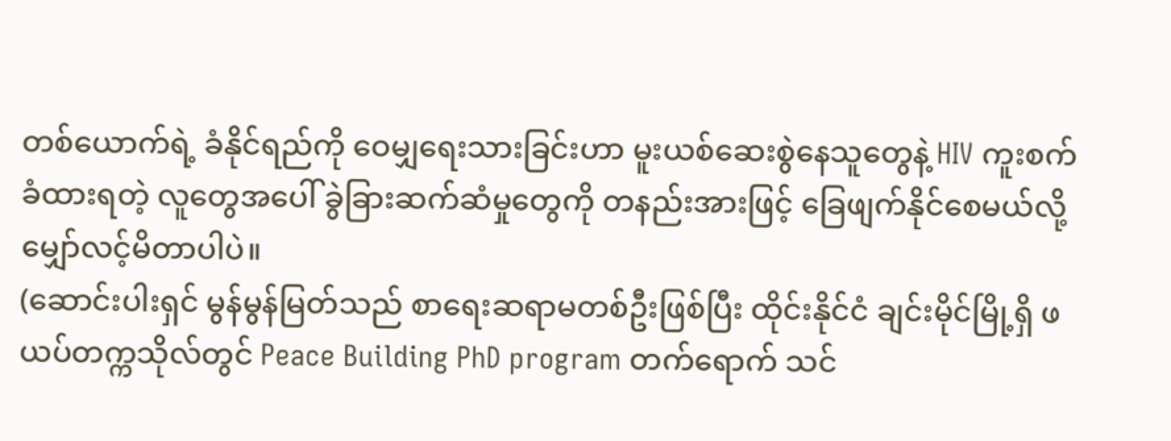တစ်ယောက်ရဲ့ ခံနိုင်ရည်ကို ဝေမျှရေးသားခြင်းဟာ မူးယစ်ဆေးစွဲနေသူတွေနဲ့ HIV ကူးစက်ခံထားရတဲ့ လူတွေအပေါ် ခွဲခြားဆက်ဆံမှုတွေကို တနည်းအားဖြင့် ခြေဖျက်နိုင်စေမယ်လို့ မျှော်လင့်မိတာပါပဲ။
(ဆောင်းပါးရှင် မွန်မွန်မြတ်သည် စာရေးဆရာမတစ်ဦးဖြစ်ပြီး ထိုင်းနိုင်ငံ ချင်းမိုင်မြို့ရှိ ဖယပ်တက္ကသိုလ်တွင် Peace Building PhD program တက်ရောက် သင်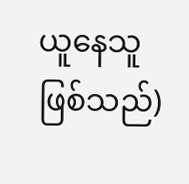ယူနေသူဖြစ်သည်)